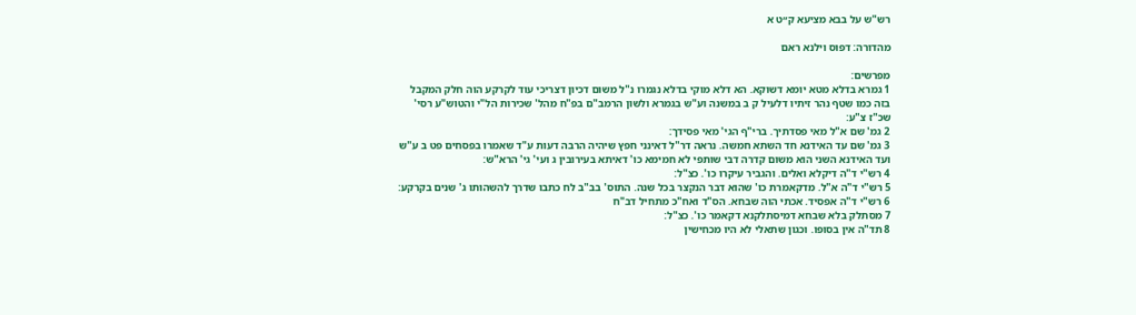רש"ש על בבא מציעא ק״ט א

מהדורה: דפוס וילנא ראם

מפרשים:
1 גמרא בדלא מטא יומא דשוקא. הא דלא מוקי בדלא נגמרו נ"ל משום דכיון דצריכי עוד לקרקע הוה חלק המקבל בזה כמו שטף נהר זיתיו דלעיל ק ב במשנה וע"ש בגמרא ולשון הרמב"ם בפ"ח מהל' שכירות הל"י והטוש"ע רסי' שכ"ז צ"ע:
2 גמ' שם א"ל מאי פסדתיך. ברי"ף הגי' מאי פסידך:
3 גמ' שם עד האידנא חד השתא חמשה. נראה דר"ל דאינני חפץ שיהיה הרבה דעות ע"ד שאמרו בפסחים פט ב ע"ש ועד האידנא השני הוא משום קדרה דבי שותפי לא חמימא כו' דאיתא בעירובין ג ועי' גי' הרא"ש:
4 רש"י ד"ה דיקלא ואלים. והגביר עיקרו כו'. כצ"ל:
5 רש"י ד"ה א"ל. מדקאמרת כו' שהוא דבר הנקצר בכל שנה. התוס' בב"ב לח כתבו שדרך להשהותו ג' שנים בקרקע:
6 רש"י ד"ה אפסיד. אכתי הוה שבחא. הס"ד ואח"כ מתחיל דב"ח
7 מסתלק בלא שבחא דמיסתלקנא דקאמר כו'. כצ"ל:
8 תד"ה אין בסופו. וכגון שתאלי לא היו מכחישין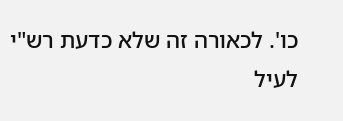כו'. לכאורה זה שלא כדעת רש"י לעיל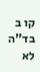קו ב בד"ה לא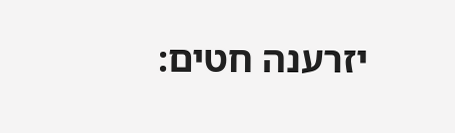יזרענה חטים: